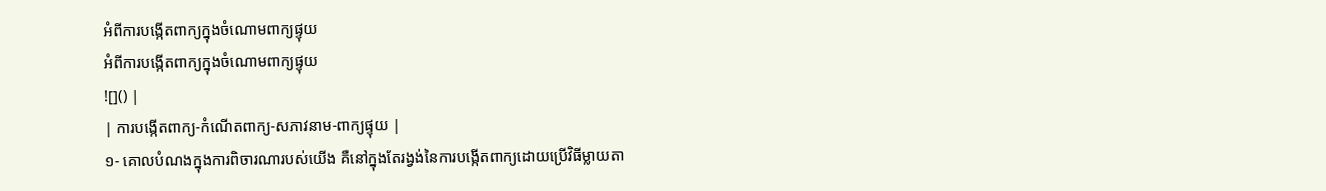អំពីការបង្កើតពាក្យក្នុងចំណោមពាក្យផ្ទុយ
អំពីការបង្កើតពាក្យក្នុងចំណោមពាក្យផ្ទុយ
![]() |
| ការបង្កើតពាក្យ-កំណើតពាក្យ-សភាវនាម-ពាក្យផ្ទុយ |
១- គោលបំណងក្នុងការពិចារណារបស់យើង គឺនៅក្នុងតែរង្វង់នៃការបង្កើតពាក្យដោយប្រើវិធីម្លាយតា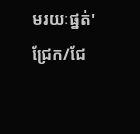មរយៈផ្នត់'ជ្រែក/ជែ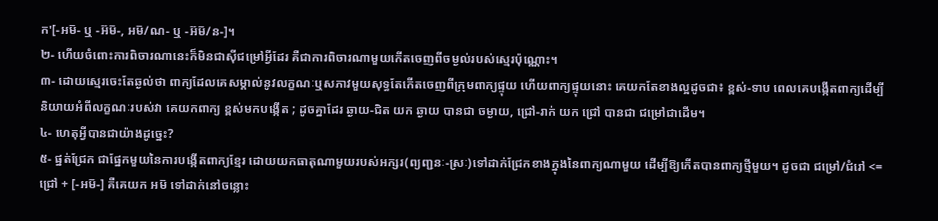ក'[-អម៑- ឬ -អ៊ម៑-, អម៑/ណ- ឬ -អ៊ម៑/ន-]។
២- ហើយចំពោះការពិចារណានេះក៏មិនជាស៊ីជម្រៅអ្វីដែរ គឺជាការពិចារណាមួយកើតចេញពីចម្ងល់របស់ស្មេរប៉ុណ្ណោះ។
៣- ដោយស្មេរចេះតែឆ្ងល់ថា ពាក្យដែលគេសម្គាល់នូវលក្ខណៈឬសភាវមួយសុទ្ធតែកើតចេញពីក្រុមពាក្យផ្ទុយ ហើយពាក្យផ្ទុយនោះ គេយកតែខាងល្អដូចជា៖ ខ្ពស់-ទាប ពេលគេបង្កើតពាក្យដើម្បីនិយាយអំពីលក្ខណៈរបស់វា គេយកពាក្យ ខ្ពស់មកបង្កើត ; ដូចគ្នាដែរ ឆ្ងាយ-ជិត យក ឆ្ងាយ បានជា ចម្ងាយ, ជ្រៅ-រាក់ យក ជ្រៅ បានជា ជម្រៅជាដើម។
៤- ហេតុអ្វីបានជាយ៉ាងដូច្នេះ?
៥- ផ្នត់ជ្រែក ជាផ្នែកមួយនៃការបង្កើតពាក្យខ្មែរ ដោយយកធាតុណាមួយរបស់អក្សរ(ព្យញ្ជនៈ-ស្រៈ)ទៅដាក់ជ្រែកខាងក្នុងនៃពាក្យណាមួយ ដើម្បីឱ្យកើតបានពាក្យថ្មីមួយ។ ដូចជា ជម្រៅ/ជំរៅ <= ជ្រៅ + [-អម៑-] គឺគេយក អម៑ ទៅដាក់នៅចន្លោះ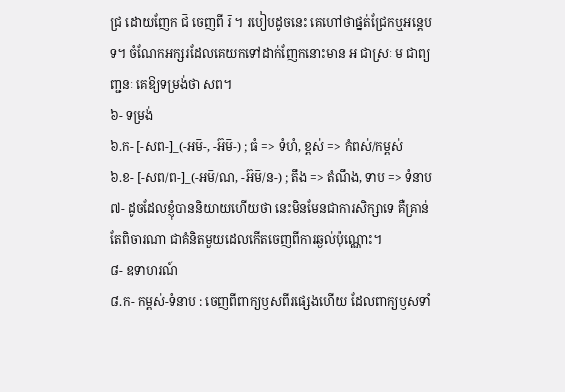ជ្រ ដោយញែក ជ៑ ចេញពី រ៑ ។ របៀបដូចនេះ គេហៅថាផ្នត់ជ្រែកឬអន្តេបទ។ ចំណែកអក្សរដែលគេយកទៅដាក់ញែកនោះមាន អ ជាស្រៈ ម ជាព្យញ្ជនៈ គេឱ្យទម្រង់ថា សព។
៦- ទម្រង់
៦.ក- [-សព-]_(-អម៑-, -អ៊ម៑-) ; ធំ => ទំហំ, ខ្ពស់ => កំពស់/កម្ពស់
៦.ខ- [-សព/ព-]_(-អម៑/ណ, -អ៊ម៑/ន-) ; តឹង => តំណឹង, ទាប => ទំនាប
៧- ដូចដែលខ្ញុំបាននិយាយហើយថា នេះមិនមែនជាការសិក្សាទេ គឺគ្រាន់តែពិចារណា ជាគំនិតមួយដេលកើតចេញពីការឆ្ងល់ប៉ុណ្ណោះ។
៨- ឧទាហរណ៍
៨.ក- កម្ពស់-ទំនាប : ចេញពីពាក្យឫសពីរផ្សេងហើយ ដែលពាក្យឫសទាំ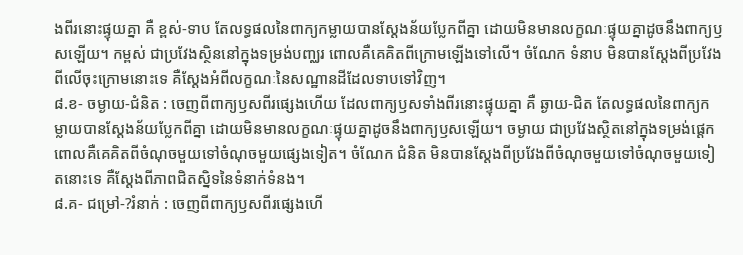ងពីរនោះផ្ទុយគ្នា គឺ ខ្ពស់-ទាប តែលទ្ធផលនៃពាក្យកម្លាយបានស្ដែងន័យប្លែកពីគ្នា ដោយមិនមានលក្ខណៈផ្ទុយគ្នាដូចនឹងពាក្យឫសឡើយ។ កម្ពស់ ជាប្រវែងស្ថិននៅក្នុងទម្រង់បញ្ឈរ ពោលគឺគេគិតពីក្រោមឡើងទៅលើ។ ចំណែក ទំនាប មិនបានស្ដែងពីប្រវែងពីលើចុះក្រោមនោះទេ គឺស្ដែងអំពីលក្ខណៈនៃសណ្ឋានដីដែលទាបទៅវិញ។
៨.ខ- ចម្ងាយ-ជំនិត : ចេញពីពាក្យឫសពីរផ្សេងហើយ ដែលពាក្យឫសទាំងពីរនោះផ្ទុយគ្នា គឺ ឆ្ងាយ-ជិត តែលទ្ធផលនៃពាក្យកម្លាយបានស្ដែងន័យប្លែកពីគ្នា ដោយមិនមានលក្ខណៈផ្ទុយគ្នាដូចនឹងពាក្យឫសឡើយ។ ចម្ងាយ ជាប្រវែងស្ថិតនៅក្នុងទម្រង់ផ្ដេកពោលគឺគេគិតពីចំណុចមួយទៅចំណុចមួយផ្សេងទៀត។ ចំណែក ជំនិត មិនបានស្ដែងពីប្រវែងពីចំណុចមួយទៅចំណុចមួយទៀតនោះទេ គឺស្ដែងពីភាពជិតស្និទនៃទំនាក់ទំនង។
៨.គ- ជម្រៅ-?រំនាក់ : ចេញពីពាក្យឫសពីរផ្សេងហើ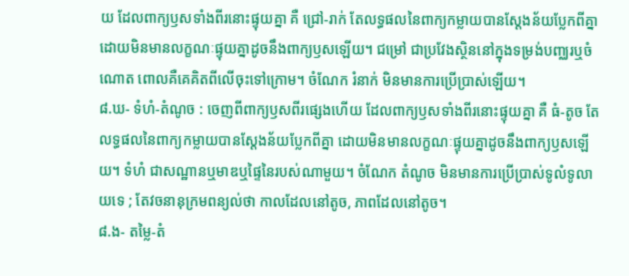យ ដែលពាក្យឫសទាំងពីរនោះផ្ទុយគ្នា គឺ ជ្រៅ-រាក់ តែលទ្ធផលនៃពាក្យកម្លាយបានស្ដែងន័យប្លែកពីគ្នា ដោយមិនមានលក្ខណៈផ្ទុយគ្នាដូចនឹងពាក្យឫសឡើយ។ ជម្រៅ ជាប្រវែងស្ថិននៅក្នុងទម្រង់បញ្ឈរឬចំណោត ពោលគឺគេគិតពីលើចុះទៅក្រោម។ ចំណែក រំនាក់ មិនមានការប្រើប្រាស់ឡើយ។
៨.ឃ- ទំហំ-តំណូច : ចេញពីពាក្យឫសពីរផ្សេងហើយ ដែលពាក្យឫសទាំងពីរនោះផ្ទុយគ្នា គឺ ធំ-តូច តែលទ្ធផលនៃពាក្យកម្លាយបានស្ដែងន័យប្លែកពីគ្នា ដោយមិនមានលក្ខណៈផ្ទុយគ្នាដូចនឹងពាក្យឫសឡើយ។ ទំហំ ជាសណ្ឋានឬមាឌឬផ្ទៃនៃរបស់ណាមួយ។ ចំណែក តំណូច មិនមានការប្រើប្រាស់ទូលំទូលាយទេ ; តែវចនានុក្រមពន្យល់ថា កាលដែលនៅតូច, ភាពដែលនៅតូច។
៨.ង- តម្លៃ-តំ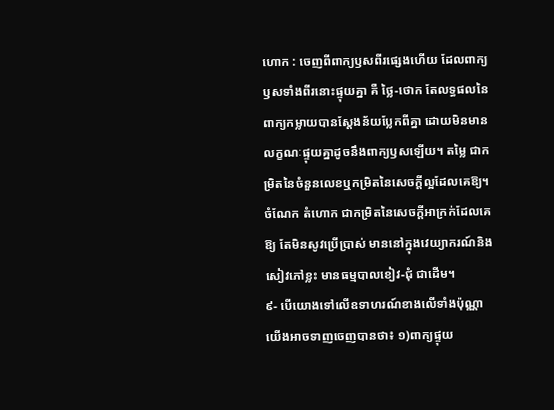ហោក : ចេញពីពាក្យឫសពីរផ្សេងហើយ ដែលពាក្យឫសទាំងពីរនោះផ្ទុយគ្នា គឺ ថ្លៃ-ថោក តែលទ្ធផលនៃពាក្យកម្លាយបានស្ដែងន័យប្លែកពីគ្នា ដោយមិនមានលក្ខណៈផ្ទុយគ្នាដូចនឹងពាក្យឫសឡើយ។ តម្លៃ ជាកម្រិតនៃចំនួនលេខឬកម្រិតនៃសេចក្ដីល្អដែលគេឱ្យ។ ចំណែក តំហោក ជាកម្រិតនៃសេចក្ដីអាក្រក់ដែលគេឱ្យ តែមិនសូវប្រើប្រាស់ មាននៅក្នុងវេយ្យាករណ៍និងសៀវភៅខ្លះ មានធម្មបាលខៀវ-ជុំ ជាដើម។
៩- បើយោងទៅលើឧទាហរណ៍ខាងលើទាំងប៉ុណ្ណា យើងអាចទាញចេញបានថា៖ ១)ពាក្យផ្ទុយ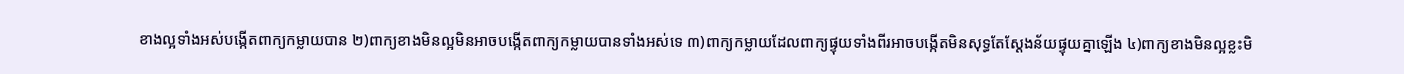ខាងល្អទាំងអស់បង្កើតពាក្យកម្លាយបាន ២)ពាក្យខាងមិនល្អមិនអាចបង្កើតពាក្យកម្លាយបានទាំងអស់ទេ ៣)ពាក្យកម្លាយដែលពាក្យផ្ទុយទាំងពីរអាចបង្កើតមិនសុទ្ធតែស្ដែងន័យផ្ទុយគ្នាឡើង ៤)ពាក្យខាងមិនល្អខ្លះមិ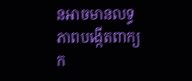នអាចមានលទ្ធភាពបង្កើតពាក្យក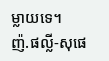ម្លាយទេ។
ញ៉.ផល្លី-សុផេ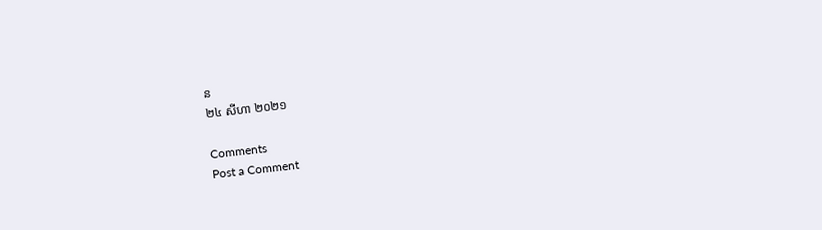ន
២៤ សីហា ២០២១

Comments
Post a Comment